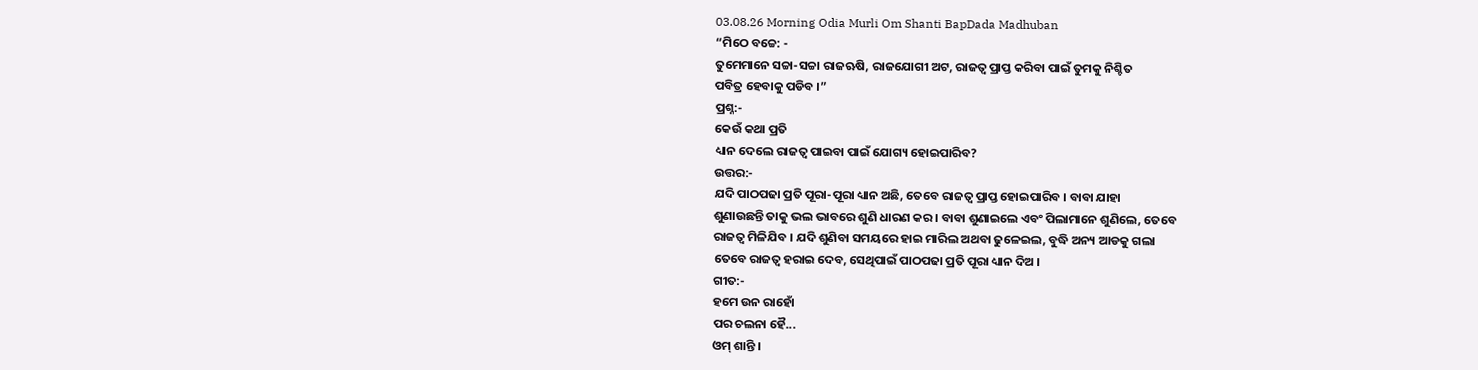03.08.26 Morning Odia Murli Om Shanti BapDada Madhuban
“ମିଠେ ବଚ୍ଚେ: -
ତୁମେମାନେ ସଚ୍ଚା-ସଚ୍ଚା ରାଜଋଷି, ରାଜଯୋଗୀ ଅଟ, ରାଜତ୍ୱ ପ୍ରାପ୍ତ କରିବା ପାଇଁ ତୁମକୁ ନିଶ୍ଚିତ
ପବିତ୍ର ହେବାକୁ ପଡିବ ।”
ପ୍ରଶ୍ନ:-
କେଉଁ କଥା ପ୍ରତି
ଧ୍ୟାନ ଦେଲେ ରାଜତ୍ୱ ପାଇବା ପାଇଁ ଯୋଗ୍ୟ ହୋଇପାରିବ?
ଉତ୍ତର:-
ଯଦି ପାଠପଢା ପ୍ରତି ପୂରା-ପୂରା ଧ୍ୟାନ ଅଛି, ତେବେ ରାଜତ୍ୱ ପ୍ରାପ୍ତ ହୋଇପାରିବ । ବାବା ଯାହା
ଶୁଣାଉଛନ୍ତି ତାକୁ ଭଲ ଭାବରେ ଶୁଣି ଧାରଣ କର । ବାବା ଶୁଣାଇଲେ ଏବଂ ପିଲାମାନେ ଶୁଣିଲେ, ତେବେ
ରାଜତ୍ୱ ମିଳିଯିବ । ଯଦି ଶୁଣିବା ସମୟରେ ହାଇ ମାରିଲ ଅଥବା ଢୁଳେଇଲ, ବୁଦ୍ଧି ଅନ୍ୟ ଆଡକୁ ଗଲା
ତେବେ ରାଜତ୍ୱ ହରାଇ ଦେବ, ସେଥିପାଇଁ ପାଠପଢା ପ୍ରତି ପୂରା ଧ୍ୟାନ ଦିଅ ।
ଗୀତ:-
ହମେ ଉନ ରାହୋଁ
ପର ଚଲନା ହୈ...
ଓମ୍ ଶାନ୍ତି ।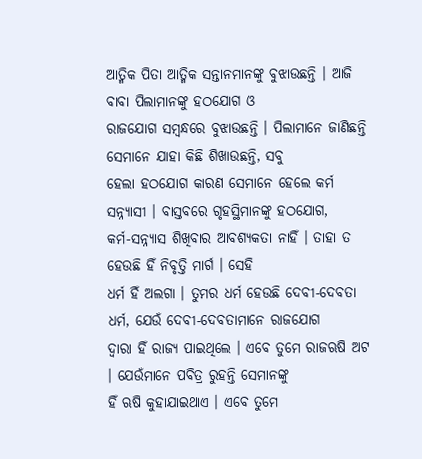ଆତ୍ମିକ ପିତା ଆତ୍ମିକ ସନ୍ତାନମାନଙ୍କୁ ବୁଝାଉଛନ୍ତି । ଆଜି ବାବା ପିଲାମାନଙ୍କୁ ହଠଯୋଗ ଓ
ରାଜଯୋଗ ସମ୍ବନ୍ଧରେ ବୁଝାଉଛନ୍ତି । ପିଲାମାନେ ଜାଣିଛନ୍ତି ସେମାନେ ଯାହା କିଛି ଶିଖାଉଛନ୍ତି, ସବୁ
ହେଲା ହଠଯୋଗ କାରଣ ସେମାନେ ହେଲେ କର୍ମ ସନ୍ନ୍ୟାସୀ । ବାସ୍ତବରେ ଗୃହସ୍ଥିମାନଙ୍କୁ ହଠଯୋଗ,
କର୍ମ-ସନ୍ନ୍ୟାସ ଶିଖିବାର ଆବଶ୍ୟକତା ନାହିଁ । ତାହା ତ ହେଉଛି ହିଁ ନିବୃତ୍ତି ମାର୍ଗ । ସେହି
ଧର୍ମ ହିଁ ଅଲଗା । ତୁମର ଧର୍ମ ହେଉଛି ଦେବୀ-ଦେବତା ଧର୍ମ, ଯେଉଁ ଦେବୀ-ଦେବତାମାନେ ରାଜଯୋଗ
ଦ୍ୱାରା ହିଁ ରାଜ୍ୟ ପାଇଥିଲେ । ଏବେ ତୁମେ ରାଜଋଷି ଅଟ । ଯେଉଁମାନେ ପବିତ୍ର ରୁହନ୍ତି ସେମାନଙ୍କୁ
ହିଁ ଋଷି କୁହାଯାଇଥାଏ । ଏବେ ତୁମେ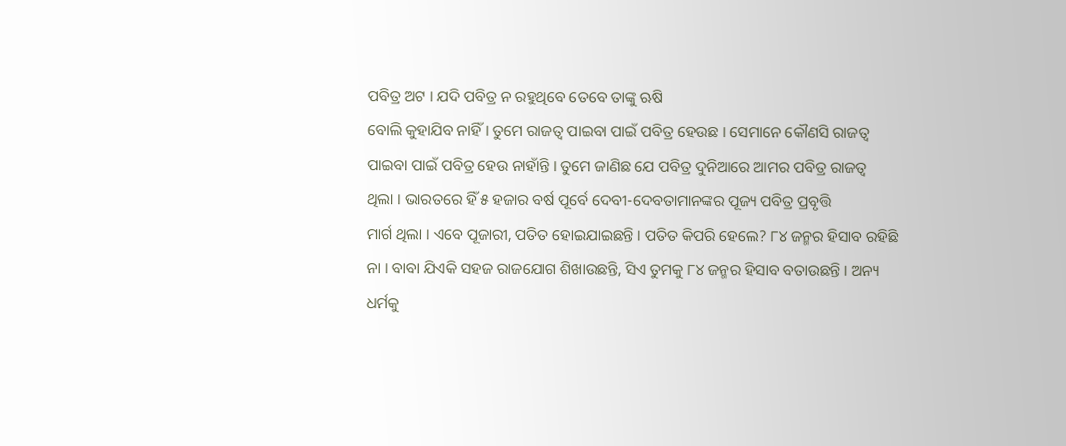ପବିତ୍ର ଅଟ । ଯଦି ପବିତ୍ର ନ ରହୁଥିବେ ତେବେ ତାଙ୍କୁ ଋଷି
ବୋଲି କୁହାଯିବ ନାହିଁ । ତୁମେ ରାଜତ୍ୱ ପାଇବା ପାଇଁ ପବିତ୍ର ହେଉଛ । ସେମାନେ କୌଣସି ରାଜତ୍ୱ
ପାଇବା ପାଇଁ ପବିତ୍ର ହେଉ ନାହାଁନ୍ତି । ତୁମେ ଜାଣିଛ ଯେ ପବିତ୍ର ଦୁନିଆରେ ଆମର ପବିତ୍ର ରାଜତ୍ୱ
ଥିଲା । ଭାରତରେ ହିଁ ୫ ହଜାର ବର୍ଷ ପୂର୍ବେ ଦେବୀ-ଦେବତାମାନଙ୍କର ପୂଜ୍ୟ ପବିତ୍ର ପ୍ରବୃତ୍ତି
ମାର୍ଗ ଥିଲା । ଏବେ ପୂଜାରୀ, ପତିତ ହୋଇଯାଇଛନ୍ତି । ପତିତ କିପରି ହେଲେ? ୮୪ ଜନ୍ମର ହିସାବ ରହିଛି
ନା । ବାବା ଯିଏକି ସହଜ ରାଜଯୋଗ ଶିଖାଉଛନ୍ତି, ସିଏ ତୁମକୁ ୮୪ ଜନ୍ମର ହିସାବ ବତାଉଛନ୍ତି । ଅନ୍ୟ
ଧର୍ମକୁ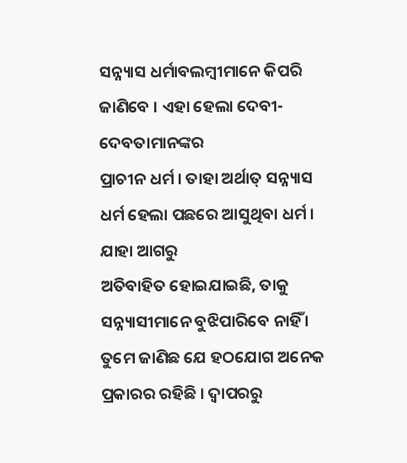ସନ୍ନ୍ୟାସ ଧର୍ମାବଲମ୍ବୀମାନେ କିପରି ଜାଣିବେ । ଏହା ହେଲା ଦେବୀ-ଦେବତାମାନଙ୍କର
ପ୍ରାଚୀନ ଧର୍ମ । ତାହା ଅର୍ଥାତ୍ ସନ୍ନ୍ୟାସ ଧର୍ମ ହେଲା ପଛରେ ଆସୁଥିବା ଧର୍ମ । ଯାହା ଆଗରୁ
ଅତିବାହିତ ହୋଇଯାଇଛି, ତାକୁ ସନ୍ନ୍ୟାସୀମାନେ ବୁଝିପାରିବେ ନାହିଁ ।
ତୁମେ ଜାଣିଛ ଯେ ହଠଯୋଗ ଅନେକ ପ୍ରକାରର ରହିଛି । ଦ୍ୱାପରରୁ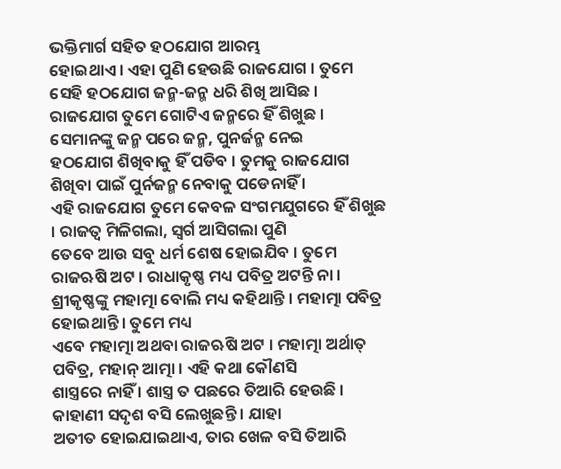ଭକ୍ତିମାର୍ଗ ସହିତ ହଠଯୋଗ ଆରମ୍ଭ
ହୋଇଥାଏ । ଏହା ପୁଣି ହେଉଛି ରାଜଯୋଗ । ତୁମେ ସେହି ହଠଯୋଗ ଜନ୍ମ-ଜନ୍ମ ଧରି ଶିଖି ଆସିଛ ।
ରାଜଯୋଗ ତୁମେ ଗୋଟିଏ ଜନ୍ମରେ ହିଁ ଶିଖୁଛ । ସେମାନଙ୍କୁ ଜନ୍ମ ପରେ ଜନ୍ମ, ପୁନର୍ଜନ୍ମ ନେଇ
ହଠଯୋଗ ଶିଖିବାକୁ ହିଁ ପଡିବ । ତୁମକୁ ରାଜଯୋଗ ଶିଖିବା ପାଇଁ ପୁର୍ନଜନ୍ମ ନେବାକୁ ପଡେନାହିଁ ।
ଏହି ରାଜଯୋଗ ତୁମେ କେବଳ ସଂଗମଯୁଗରେ ହିଁ ଶିଖୁଛ । ରାଜତ୍ୱ ମିଳିଗଲା, ସ୍ୱର୍ଗ ଆସିଗଲା ପୁଣି
ତେବେ ଆଉ ସବୁ ଧର୍ମ ଶେଷ ହୋଇଯିବ । ତୁମେ ରାଜଋଷି ଅଟ । ରାଧାକୃଷ୍ଣ ମଧ୍ୟ ପବିତ୍ର ଅଟନ୍ତି ନା ।
ଶ୍ରୀକୃଷ୍ଣଙ୍କୁ ମହାତ୍ମା ବୋଲି ମଧ୍ୟ କହିଥାନ୍ତି । ମହାତ୍ମା ପବିତ୍ର ହୋଇଥାନ୍ତି । ତୁମେ ମଧ୍ୟ
ଏବେ ମହାତ୍ମା ଅଥବା ରାଜଋଷି ଅଟ । ମହାତ୍ମା ଅର୍ଥାତ୍ ପବିତ୍ର, ମହାନ୍ ଆତ୍ମା । ଏହି କଥା କୌଣସି
ଶାସ୍ତ୍ରରେ ନାହିଁ । ଶାସ୍ତ୍ର ତ ପଛରେ ତିଆରି ହେଉଛି । କାହାଣୀ ସଦୃଶ ବସି ଲେଖୁଛନ୍ତି । ଯାହା
ଅତୀତ ହୋଇଯାଇଥାଏ, ତାର ଖେଳ ବସି ତିଆରି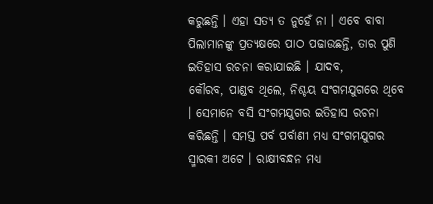କରୁଛନ୍ତି । ଏହା ସତ୍ୟ ତ ନୁହେଁ ନା । ଏବେ ବାବା
ପିଲାମାନଙ୍କୁ ପ୍ରତ୍ୟକ୍ଷରେ ପାଠ ପଢାଉଛନ୍ତି, ତାର ପୁଣି ଇତିହାସ ରଚନା କରାଯାଇଛି । ଯାଦବ,
କୌରବ, ପାଣ୍ଡବ ଥିଲେ, ନିଶ୍ଚୟ ସଂଗମଯୁଗରେ ଥିବେ । ସେମାନେ ବସି ସଂଗମଯୁଗର ଇତିହାସ ରଚନା
କରିଛନ୍ତି । ସମସ୍ତ ପର୍ବ ପର୍ବାଣୀ ମଧ୍ୟ ସଂଗମଯୁଗର ସ୍ମାରକୀ ଅଟେ । ରାକ୍ଷୀବନ୍ଧନ ମଧ୍ୟ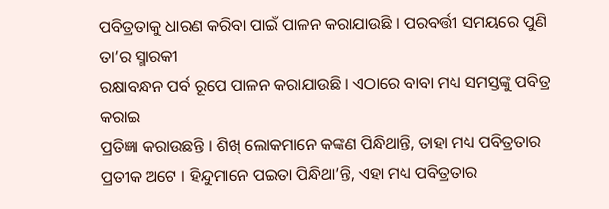ପବିତ୍ରତାକୁ ଧାରଣ କରିବା ପାଇଁ ପାଳନ କରାଯାଉଛି । ପରବର୍ତ୍ତୀ ସମୟରେ ପୁଣି ତା’ର ସ୍ମାରକୀ
ରକ୍ଷାବନ୍ଧନ ପର୍ବ ରୂପେ ପାଳନ କରାଯାଉଛି । ଏଠାରେ ବାବା ମଧ୍ୟ ସମସ୍ତଙ୍କୁ ପବିତ୍ର କରାଇ
ପ୍ରତିଜ୍ଞା କରାଉଛନ୍ତି । ଶିଖ୍ ଲୋକମାନେ କଙ୍କଣ ପିନ୍ଧିଥାନ୍ତି, ତାହା ମଧ୍ୟ ପବିତ୍ରତାର
ପ୍ରତୀକ ଅଟେ । ହିନ୍ଦୁମାନେ ପଇତା ପିନ୍ଧିଥା’ନ୍ତି, ଏହା ମଧ୍ୟ ପବିତ୍ରତାର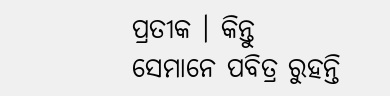ପ୍ରତୀକ । କିନ୍ତୁ
ସେମାନେ ପବିତ୍ର ରୁହନ୍ତି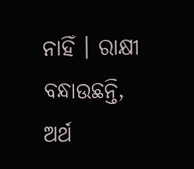ନାହିଁ । ରାକ୍ଷୀ ବନ୍ଧାଉଛନ୍ତି, ଅର୍ଥ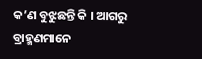କ’ଣ ବୁଝୁଛନ୍ତି କି । ଆଗରୁ
ବ୍ରାହ୍ମଣମାନେ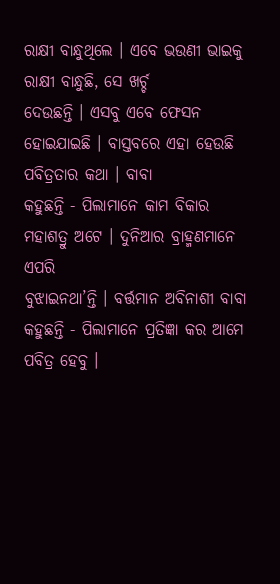ରାକ୍ଷୀ ବାନ୍ଧୁଥିଲେ । ଏବେ ଭଉଣୀ ଭାଇକୁ ରାକ୍ଷୀ ବାନ୍ଧୁଛି, ସେ ଖର୍ଚ୍ଚ
ଦେଉଛନ୍ତି । ଏସବୁ ଏବେ ଫେସନ ହୋଇଯାଇଛି । ବାସ୍ତବରେ ଏହା ହେଉଛି ପବିତ୍ରତାର କଥା । ବାବା
କହୁଛନ୍ତି - ପିଲାମାନେ କାମ ବିକାର ମହାଶତ୍ରୁ ଅଟେ । ଦୁନିଆର ବ୍ରାହ୍ମଣମାନେ ଏପରି
ବୁଝାଇନଥା’ନ୍ତି । ବର୍ତ୍ତମାନ ଅବିନାଶୀ ବାବା କହୁଛନ୍ତି - ପିଲାମାନେ ପ୍ରତିଜ୍ଞା କର ଆମେ
ପବିତ୍ର ହେବୁ ।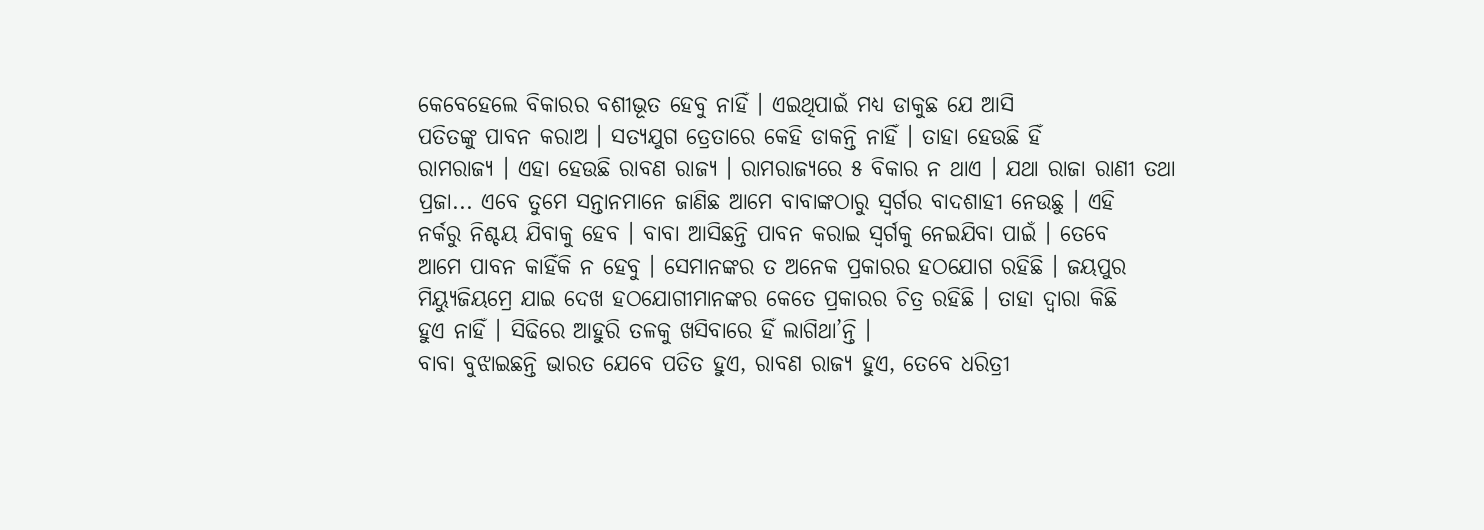କେବେହେଲେ ବିକାରର ବଶୀଭୂତ ହେବୁ ନାହିଁ । ଏଇଥିପାଇଁ ମଧ୍ୟ ଡାକୁଛ ଯେ ଆସି
ପତିତଙ୍କୁ ପାବନ କରାଅ । ସତ୍ୟଯୁଗ ତ୍ରେତାରେ କେହି ଡାକନ୍ତି ନାହିଁ । ତାହା ହେଉଛି ହିଁ
ରାମରାଜ୍ୟ । ଏହା ହେଉଛି ରାବଣ ରାଜ୍ୟ । ରାମରାଜ୍ୟରେ ୫ ବିକାର ନ ଥାଏ । ଯଥା ରାଜା ରାଣୀ ତଥା
ପ୍ରଜା... ଏବେ ତୁମେ ସନ୍ତାନମାନେ ଜାଣିଛ ଆମେ ବାବାଙ୍କଠାରୁ ସ୍ୱର୍ଗର ବାଦଶାହୀ ନେଉଛୁ । ଏହି
ନର୍କରୁ ନିଶ୍ଚୟ ଯିବାକୁ ହେବ । ବାବା ଆସିଛନ୍ତି ପାବନ କରାଇ ସ୍ୱର୍ଗକୁ ନେଇଯିବା ପାଇଁ । ତେବେ
ଆମେ ପାବନ କାହିଁକି ନ ହେବୁ । ସେମାନଙ୍କର ତ ଅନେକ ପ୍ରକାରର ହଠଯୋଗ ରହିଛି । ଜୟପୁର
ମିୟ୍ୟୁଜିୟମ୍ରେ ଯାଇ ଦେଖ ହଠଯୋଗୀମାନଙ୍କର କେତେ ପ୍ରକାରର ଚିତ୍ର ରହିଛି । ତାହା ଦ୍ୱାରା କିଛି
ହୁଏ ନାହିଁ । ସିଢିରେ ଆହୁରି ତଳକୁ ଖସିବାରେ ହିଁ ଲାଗିଥା’ନ୍ତି ।
ବାବା ବୁଝାଇଛନ୍ତି ଭାରତ ଯେବେ ପତିତ ହୁଏ, ରାବଣ ରାଜ୍ୟ ହୁଏ, ତେବେ ଧରିତ୍ରୀ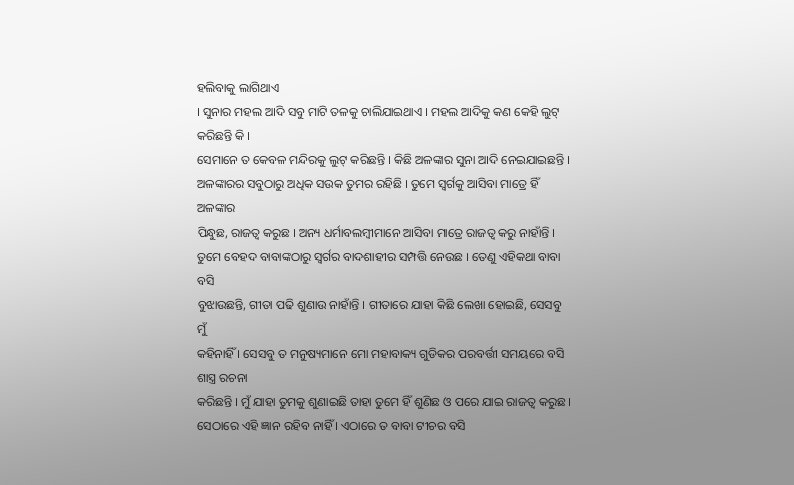ହଲିବାକୁ ଲାଗିଥାଏ
। ସୁନାର ମହଲ ଆଦି ସବୁ ମାଟି ତଳକୁ ଚାଲିଯାଇଥାଏ । ମହଲ ଆଦିକୁ କଣ କେହି ଲୁଟ୍ କରିଛନ୍ତି କି ।
ସେମାନେ ତ କେବଳ ମନ୍ଦିରକୁ ଲୁଟ୍ କରିଛନ୍ତି । କିଛି ଅଳଙ୍କାର ସୁନା ଆଦି ନେଇଯାଇଛନ୍ତି ।
ଅଳଙ୍କାରର ସବୁଠାରୁ ଅଧିକ ସଉକ ତୁମର ରହିଛି । ତୁମେ ସ୍ୱର୍ଗକୁ ଆସିବା ମାତ୍ରେ ହିଁ ଅଳଙ୍କାର
ପିନ୍ଧୁଛ, ରାଜତ୍ୱ କରୁଛ । ଅନ୍ୟ ଧର୍ମାବଲମ୍ବୀମାନେ ଆସିବା ମାତ୍ରେ ରାଜତ୍ୱ କରୁ ନାହାଁନ୍ତି ।
ତୁମେ ବେହଦ ବାବାଙ୍କଠାରୁ ସ୍ୱର୍ଗର ବାଦଶାହୀର ସମ୍ପତ୍ତି ନେଉଛ । ତେଣୁ ଏହିକଥା ବାବା ବସି
ବୁଝାଉଛନ୍ତି, ଗୀତା ପଢି ଶୁଣାଉ ନାହାଁନ୍ତି । ଗୀତାରେ ଯାହା କିଛି ଲେଖା ହୋଇଛି, ସେସବୁ ମୁଁ
କହିନାହିଁ । ସେସବୁ ତ ମନୁଷ୍ୟମାନେ ମୋ ମହାବାକ୍ୟ ଗୁଡିକର ପରବର୍ତ୍ତୀ ସମୟରେ ବସି ଶାସ୍ତ୍ର ରଚନା
କରିଛନ୍ତି । ମୁଁ ଯାହା ତୁମକୁ ଶୁଣାଇଛି ତାହା ତୁମେ ହିଁ ଶୁଣିଛ ଓ ପରେ ଯାଇ ରାଜତ୍ୱ କରୁଛ ।
ସେଠାରେ ଏହି ଜ୍ଞାନ ରହିବ ନାହିଁ । ଏଠାରେ ତ ବାବା ଟୀଚର ବସି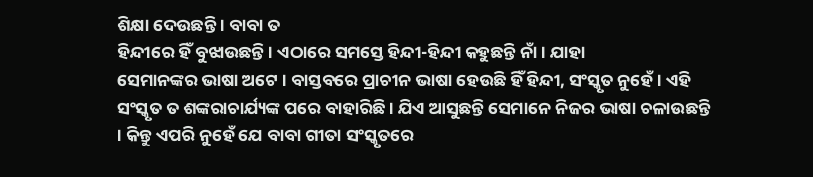ଶିକ୍ଷା ଦେଉଛନ୍ତି । ବାବା ତ
ହିନ୍ଦୀରେ ହିଁ ବୁଝାଉଛନ୍ତି । ଏଠାରେ ସମସ୍ତେ ହିନ୍ଦୀ-ହିନ୍ଦୀ କହୁଛନ୍ତି ନାଁ । ଯାହା
ସେମାନଙ୍କର ଭାଷା ଅଟେ । ବାସ୍ତବରେ ପ୍ରାଚୀନ ଭାଷା ହେଉଛି ହିଁ ହିନ୍ଦୀ, ସଂସ୍କୃତ ନୁହେଁ । ଏହି
ସଂସ୍କୃତ ତ ଶଙ୍କରାଚାର୍ଯ୍ୟଙ୍କ ପରେ ବାହାରିଛି । ଯିଏ ଆସୁଛନ୍ତି ସେମାନେ ନିଜର ଭାଷା ଚଳାଉଛନ୍ତି
। କିନ୍ତୁ ଏପରି ନୁହେଁ ଯେ ବାବା ଗୀତା ସଂସ୍କୃତରେ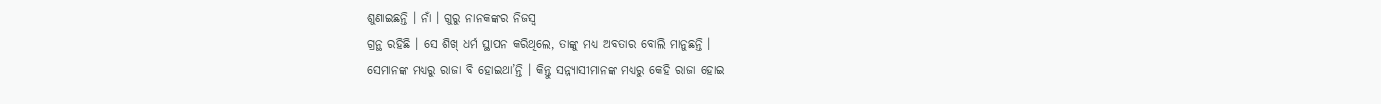ଶୁଣାଇଛନ୍ତି । ନାଁ । ଗୁରୁ ନାନକଙ୍କର ନିଜସ୍ୱ
ଗ୍ରନ୍ଥ ରହିଛି । ସେ ଶିଖ୍ ଧର୍ମ ସ୍ଥାପନ କରିଥିଲେ, ତାଙ୍କୁ ମଧ୍ୟ ଅବତାର ବୋଲି ମାନୁଛନ୍ତି ।
ସେମାନଙ୍କ ମଧ୍ୟରୁ ରାଜା ବି ହୋଇଥା’ନ୍ତି । କିନ୍ତୁ ସନ୍ନ୍ୟାସୀମାନଙ୍କ ମଧ୍ୟରୁ କେହି ରାଜା ହୋଇ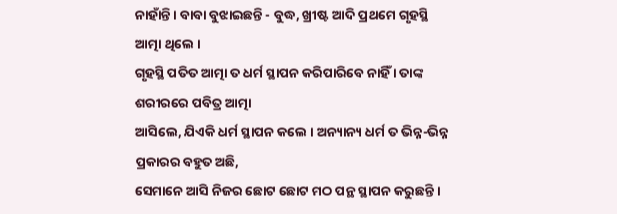ନାହାଁନ୍ତି । ବାବା ବୁଝାଇଛନ୍ତି - ବୁଦ୍ଧ, ଖ୍ରୀଷ୍ଟ ଆଦି ପ୍ରଥମେ ଗୃହସ୍ଥି ଆତ୍ମା ଥିଲେ ।
ଗୃହସ୍ଥି ପତିତ ଆତ୍ମା ତ ଧର୍ମ ସ୍ଥାପନ କରିପାରିବେ ନାହିଁ । ତାଙ୍କ ଶରୀରରେ ପବିତ୍ର ଆତ୍ମା
ଆସିଲେ, ଯିଏକି ଧର୍ମ ସ୍ଥାପନ କଲେ । ଅନ୍ୟାନ୍ୟ ଧର୍ମ ତ ଭିନ୍ନ-ଭିନ୍ନ ପ୍ରକାରର ବହୁତ ଅଛି,
ସେମାନେ ଆସି ନିଜର ଛୋଟ ଛୋଟ ମଠ ପନ୍ଥ ସ୍ଥାପନ କରୁଛନ୍ତି ।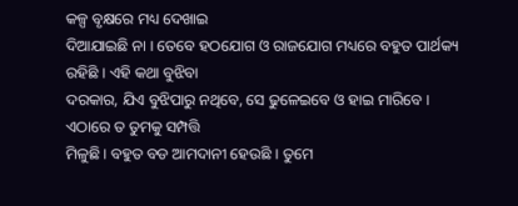କଳ୍ପ ବୃକ୍ଷରେ ମଧ୍ୟ ଦେଖାଇ
ଦିଆଯାଇଛି ନା । ତେବେ ହଠଯୋଗ ଓ ରାଜଯୋଗ ମଧ୍ୟରେ ବହୁତ ପାର୍ଥକ୍ୟ ରହିଛି । ଏହି କଥା ବୁଝିବା
ଦରକାର, ଯିଏ ବୁଝିପାରୁ ନଥିବେ, ସେ ଢୁଳେଇବେ ଓ ହାଇ ମାରିବେ । ଏଠାରେ ତ ତୁମକୁ ସମ୍ପତ୍ତି
ମିଳୁଛି । ବହୁତ ବଡ ଆମଦାନୀ ହେଉଛି । ତୁମେ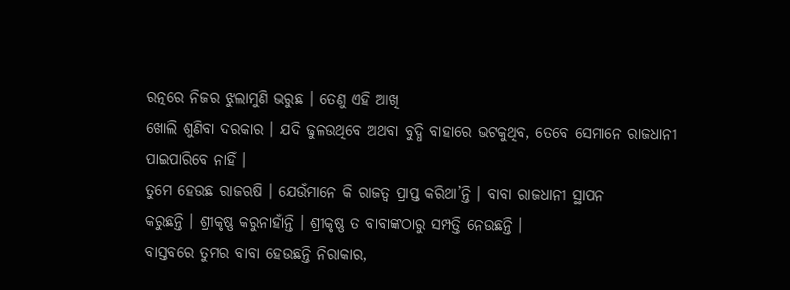ରତ୍ନରେ ନିଜର ଝୁଲାମୁଣି ଭରୁଛ । ତେଣୁ ଏହି ଆଖି
ଖୋଲି ଶୁଣିବା ଦରକାର । ଯଦି ଢୁଳଉଥିବେ ଅଥବା ବୁଦ୍ଧି ବାହାରେ ଭଟକୁଥିବ, ତେବେ ସେମାନେ ରାଜଧାନୀ
ପାଇପାରିବେ ନାହିଁ ।
ତୁମେ ହେଉଛ ରାଜଋଷି । ଯେଉଁମାନେ କି ରାଜତ୍ୱ ପ୍ରାପ୍ତ କରିଥା’ନ୍ତି । ବାବା ରାଜଧାନୀ ସ୍ଥାପନ
କରୁଛନ୍ତି । ଶ୍ରୀକୃଷ୍ଣ କରୁନାହାଁନ୍ତି । ଶ୍ରୀକୃଷ୍ଣ ତ ବାବାଙ୍କଠାରୁ ସମ୍ପତ୍ତି ନେଉଛନ୍ତି ।
ବାସ୍ତବରେ ତୁମର ବାବା ହେଉଛନ୍ତି ନିରାକାର,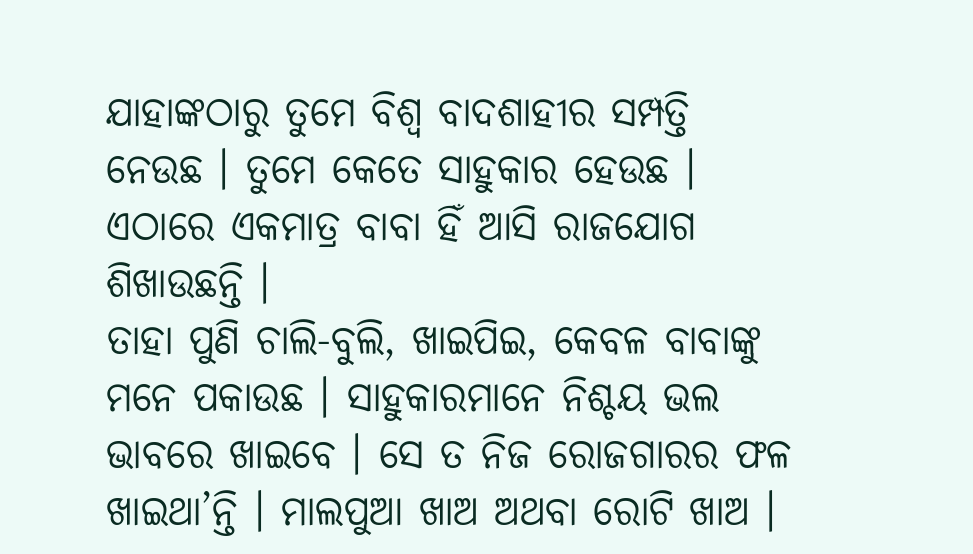ଯାହାଙ୍କଠାରୁ ତୁମେ ବିଶ୍ୱ ବାଦଶାହୀର ସମ୍ପତ୍ତି
ନେଉଛ । ତୁମେ କେତେ ସାହୁକାର ହେଉଛ । ଏଠାରେ ଏକମାତ୍ର ବାବା ହିଁ ଆସି ରାଜଯୋଗ ଶିଖାଉଛନ୍ତି ।
ତାହା ପୁଣି ଚାଲି-ବୁଲି, ଖାଇପିଇ, କେବଳ ବାବାଙ୍କୁ ମନେ ପକାଉଛ । ସାହୁକାରମାନେ ନିଶ୍ଚୟ ଭଲ
ଭାବରେ ଖାଇବେ । ସେ ତ ନିଜ ରୋଜଗାରର ଫଳ ଖାଇଥା’ନ୍ତି । ମାଲପୁଆ ଖାଅ ଅଥବା ରୋଟି ଖାଅ ।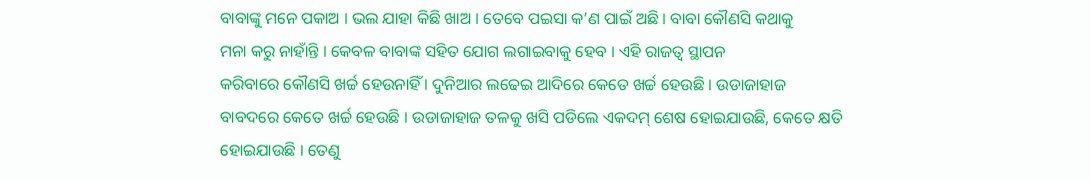ବାବାଙ୍କୁ ମନେ ପକାଅ । ଭଲ ଯାହା କିଛି ଖାଅ । ତେବେ ପଇସା କ’ଣ ପାଇଁ ଅଛି । ବାବା କୌଣସି କଥାକୁ
ମନା କରୁ ନାହାଁନ୍ତି । କେବଳ ବାବାଙ୍କ ସହିତ ଯୋଗ ଲଗାଇବାକୁ ହେବ । ଏହି ରାଜତ୍ୱ ସ୍ଥାପନ
କରିବାରେ କୌଣସି ଖର୍ଚ୍ଚ ହେଉନାହିଁ । ଦୁନିଆର ଲଢେଇ ଆଦିରେ କେତେ ଖର୍ଚ୍ଚ ହେଉଛି । ଉଡାଜାହାଜ
ବାବଦରେ କେତେ ଖର୍ଚ୍ଚ ହେଉଛି । ଉଡାଜାହାଜ ତଳକୁ ଖସି ପଡିଲେ ଏକଦମ୍ ଶେଷ ହୋଇଯାଉଛି, କେତେ କ୍ଷତି
ହୋଇଯାଉଛି । ତେଣୁ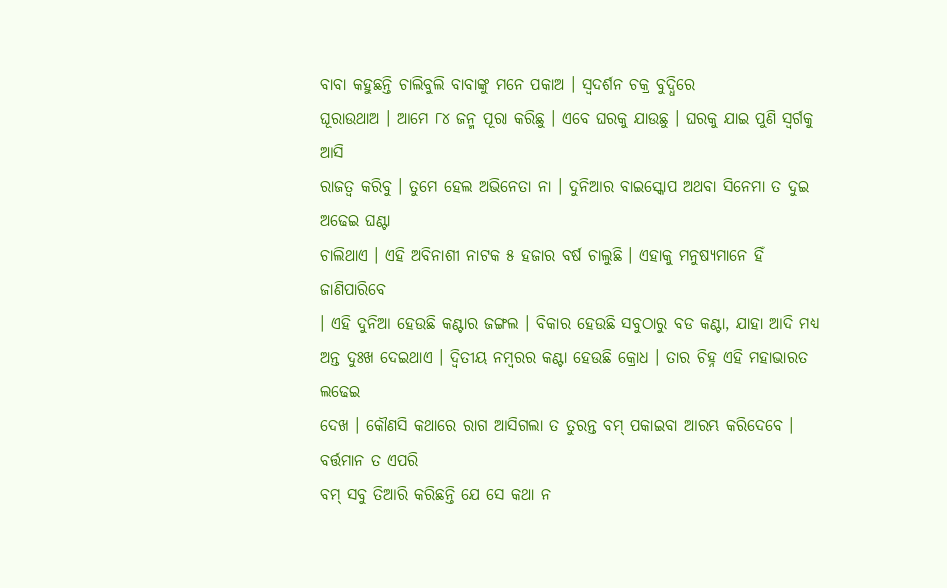ବାବା କହୁଛନ୍ତି ଚାଲିବୁଲି ବାବାଙ୍କୁ ମନେ ପକାଅ । ସ୍ୱଦର୍ଶନ ଚକ୍ର ବୁଦ୍ଧିରେ
ଘୂରାଉଥାଅ । ଆମେ ୮୪ ଜନ୍ମ ପୂରା କରିଛୁ । ଏବେ ଘରକୁ ଯାଉଛୁ । ଘରକୁ ଯାଇ ପୁଣି ସ୍ୱର୍ଗକୁ ଆସି
ରାଜତ୍ୱ କରିବୁ । ତୁମେ ହେଲ ଅଭିନେତା ନା । ଦୁନିଆର ବାଇସ୍କୋପ ଅଥବା ସିନେମା ତ ଦୁଇ ଅଢେଇ ଘଣ୍ଟା
ଚାଲିଥାଏ । ଏହି ଅବିନାଶୀ ନାଟକ ୫ ହଜାର ବର୍ଷ ଚାଲୁଛି । ଏହାକୁ ମନୁଷ୍ୟମାନେ ହିଁ ଜାଣିପାରିବେ
। ଏହି ଦୁନିଆ ହେଉଛି କଣ୍ଟାର ଜଙ୍ଗଲ । ବିକାର ହେଉଛି ସବୁଠାରୁ ବଡ କଣ୍ଟା, ଯାହା ଆଦି ମଧ୍ୟ
ଅନ୍ତ ଦୁଃଖ ଦେଇଥାଏ । ଦ୍ୱିତୀୟ ନମ୍ବରର କଣ୍ଟା ହେଉଛି କ୍ରୋଧ । ତାର ଚିହ୍ନ ଏହି ମହାଭାରତ ଲଢେଇ
ଦେଖ । କୌଣସି କଥାରେ ରାଗ ଆସିଗଲା ତ ତୁରନ୍ତ ବମ୍ ପକାଇବା ଆରମ୍ଭ କରିଦେବେ । ବର୍ତ୍ତମାନ ତ ଏପରି
ବମ୍ ସବୁ ତିଆରି କରିଛନ୍ତି ଯେ ସେ କଥା ନ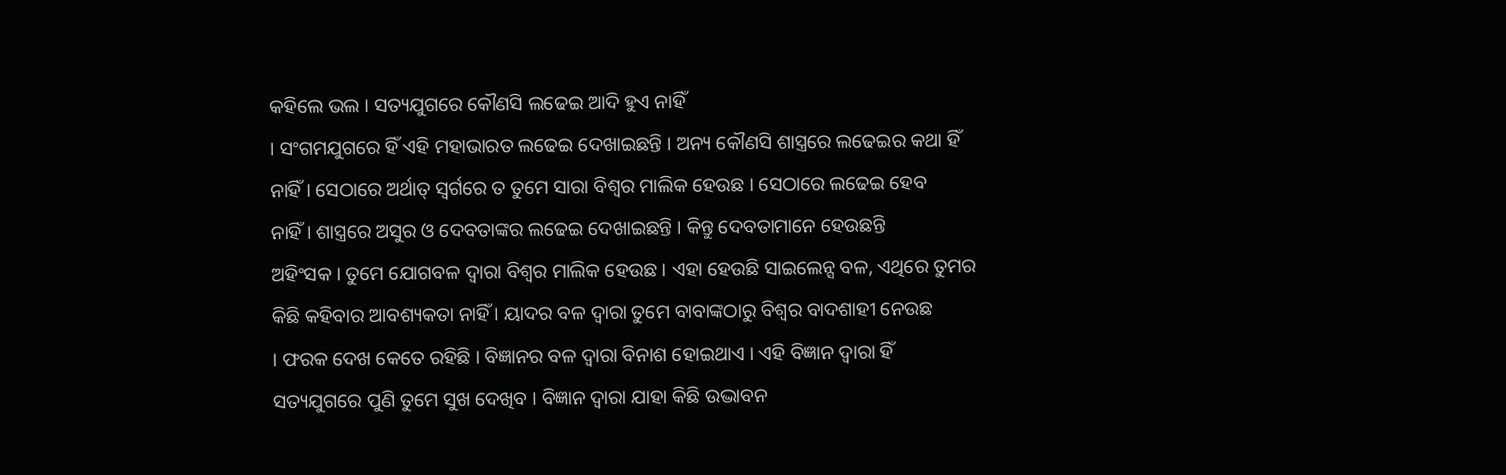କହିଲେ ଭଲ । ସତ୍ୟଯୁଗରେ କୌଣସି ଲଢେଇ ଆଦି ହୁଏ ନାହିଁ
। ସଂଗମଯୁଗରେ ହିଁ ଏହି ମହାଭାରତ ଲଢେଇ ଦେଖାଇଛନ୍ତି । ଅନ୍ୟ କୌଣସି ଶାସ୍ତ୍ରରେ ଲଢେଇର କଥା ହିଁ
ନାହିଁ । ସେଠାରେ ଅର୍ଥାତ୍ ସ୍ୱର୍ଗରେ ତ ତୁମେ ସାରା ବିଶ୍ୱର ମାଲିକ ହେଉଛ । ସେଠାରେ ଲଢେଇ ହେବ
ନାହିଁ । ଶାସ୍ତ୍ରରେ ଅସୁର ଓ ଦେବତାଙ୍କର ଲଢେଇ ଦେଖାଇଛନ୍ତି । କିନ୍ତୁ ଦେବତାମାନେ ହେଉଛନ୍ତି
ଅହିଂସକ । ତୁମେ ଯୋଗବଳ ଦ୍ୱାରା ବିଶ୍ୱର ମାଲିକ ହେଉଛ । ଏହା ହେଉଛି ସାଇଲେନ୍ସ ବଳ, ଏଥିରେ ତୁମର
କିଛି କହିବାର ଆବଶ୍ୟକତା ନାହିଁ । ୟାଦର ବଳ ଦ୍ୱାରା ତୁମେ ବାବାଙ୍କଠାରୁ ବିଶ୍ୱର ବାଦଶାହୀ ନେଉଛ
। ଫରକ ଦେଖ କେତେ ରହିଛି । ବିଜ୍ଞାନର ବଳ ଦ୍ୱାରା ବିନାଶ ହୋଇଥାଏ । ଏହି ବିଜ୍ଞାନ ଦ୍ୱାରା ହିଁ
ସତ୍ୟଯୁଗରେ ପୁଣି ତୁମେ ସୁଖ ଦେଖିବ । ବିଜ୍ଞାନ ଦ୍ୱାରା ଯାହା କିଛି ଉଦ୍ଭାବନ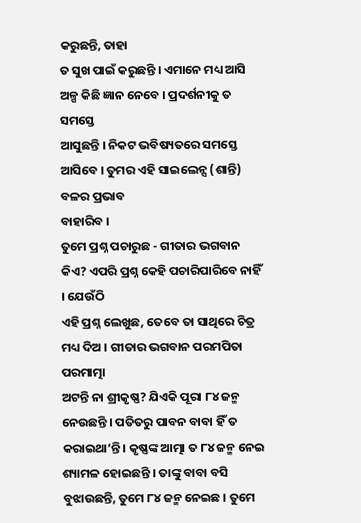କରୁଛନ୍ତି, ତାହା
ତ ସୁଖ ପାଇଁ କରୁଛନ୍ତି । ଏମାନେ ମଧ୍ୟ ଆସି ଅଳ୍ପ କିଛି ଜ୍ଞାନ ନେବେ । ପ୍ରଦର୍ଶନୀକୁ ତ ସମସ୍ତେ
ଆସୁଛନ୍ତି । ନିକଟ ଭବିଷ୍ୟତରେ ସମସ୍ତେ ଆସିବେ । ତୁମର ଏହି ସାଇଲେନ୍ସ (ଶାନ୍ତି) ବଳର ପ୍ରଭାବ
ବାହାରିବ ।
ତୁମେ ପ୍ରଶ୍ନ ପଚାରୁଛ - ଗୀତାର ଭଗବାନ କିଏ? ଏପରି ପ୍ରଶ୍ନ କେହି ପଚାରିପାରିବେ ନାହିଁ । ଯେଉଁଠି
ଏହି ପ୍ରଶ୍ନ ଲେଖୁଛ, ତେବେ ତା ସାଥିରେ ଚିତ୍ର ମଧ୍ୟ ଦିଅ । ଗୀତାର ଭଗବାନ ପରମପିତା ପରମାତ୍ମା
ଅଟନ୍ତି ନା ଶ୍ରୀକୃଷ୍ଣ? ଯିଏକି ପୂରା ୮୪ ଜନ୍ମ ନେଉଛନ୍ତି । ପତିତରୁ ପାବନ ବାବା ହିଁ ତ
କରାଇଥା’ନ୍ତି । କୃଷ୍ଣଙ୍କ ଆତ୍ମା ତ ୮୪ ଜନ୍ମ ନେଇ ଶ୍ୟାମଳ ହୋଇଛନ୍ତି । ତାଙ୍କୁ ବାବା ବସି
ବୁଝାଉଛନ୍ତି, ତୁମେ ୮୪ ଜନ୍ମ ନେଇଛ । ତୁମେ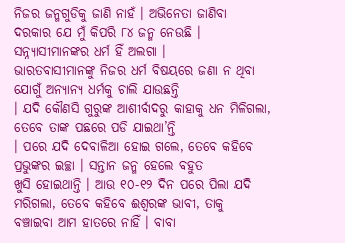ନିଜର ଜନ୍ମଗୁଡିକୁ ଜାଣି ନାହଁ । ଅଭିନେତା ଜାଣିବା
ଦରକାର ଯେ ମୁଁ କିପରି ୮୪ ଜନ୍ମ ନେଉଛି । ସନ୍ନ୍ୟାସୀମାନଙ୍କର ଧର୍ମ ହିଁ ଅଲଗା ।
ଭାରତବାସୀମାନଙ୍କୁ ନିଜର ଧର୍ମ ବିଷୟରେ ଜଣା ନ ଥିବା ଯୋଗୁଁ ଅନ୍ୟାନ୍ୟ ଧର୍ମକୁ ଚାଲି ଯାଉଛନ୍ତି
। ଯଦି କୌଣସି ଗୁରୁଙ୍କ ଆଶୀର୍ବାଦରୁ କାହାକୁ ଧନ ମିଳିଗଲା, ତେବେ ତାଙ୍କ ପଛରେ ପଡି ଯାଇଥା’ନ୍ତି
। ପରେ ଯଦି ଦେବାଳିଆ ହୋଇ ଗଲେ, ତେବେ କହିବେ ପ୍ରଭୁଙ୍କର ଇଚ୍ଛା । ସନ୍ତାନ ଜନ୍ମ ହେଲେ ବହୁତ
ଖୁସି ହୋଇଥାନ୍ତି । ଆଉ ୧୦-୧୨ ଦିନ ପରେ ପିଲା ଯଦି ମରିଗଲା, ତେବେ କହିବେ ଈଶ୍ୱରଙ୍କ ଭାବୀ, ତାକୁ
ବଞ୍ଚାଇବା ଆମ ହାତରେ ନାହିଁ । ବାବା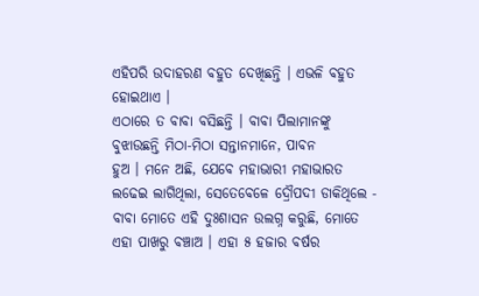ଏହିପରି ଉଦାହରଣ ବହୁତ ଦେଖିଛନ୍ତି । ଏଭଳି ବହୁତ ହୋଇଥାଏ ।
ଏଠାରେ ତ ବାବା ବସିଛନ୍ତି । ବାବା ପିଲାମାନଙ୍କୁ ବୁଝାଉଛନ୍ତି ମିଠା-ମିଠା ସନ୍ତାନମାନେ, ପାବନ
ହୁଅ । ମନେ ଅଛି, ଯେବେ ମହାଭାରୀ ମହାଭାରତ ଲଢେଇ ଲାଗିଥିଲା, ସେତେବେଳେ ଦ୍ରୌପଦୀ ଡାକିଥିଲେ -
ବାବା ମୋତେ ଏହି ଦୁଃଶାସନ ଉଲଗ୍ନ କରୁଛି, ମୋତେ ଏହା ପାଖରୁ ବଞ୍ଚାଅ । ଏହା ୫ ହଜାର ବର୍ଷର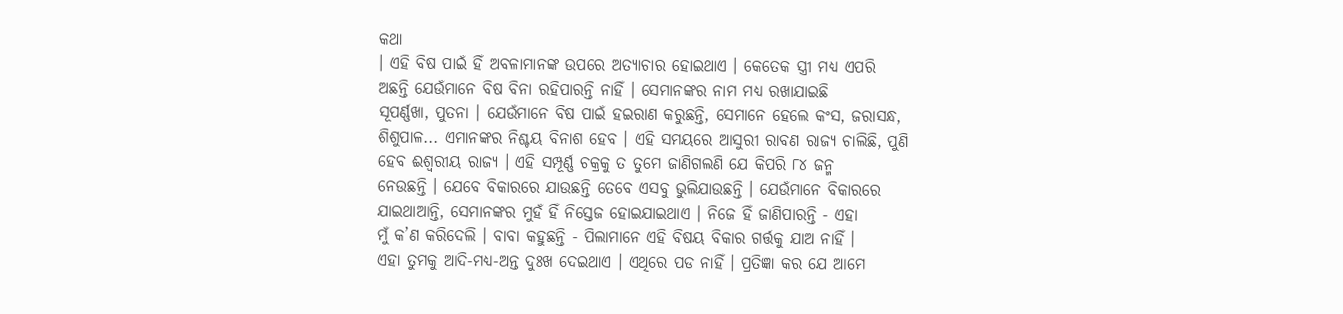କଥା
। ଏହି ବିଷ ପାଇଁ ହିଁ ଅବଳାମାନଙ୍କ ଉପରେ ଅତ୍ୟାଚାର ହୋଇଥାଏ । କେତେକ ସ୍ତ୍ରୀ ମଧ୍ୟ ଏପରି
ଅଛନ୍ତି ଯେଉଁମାନେ ବିଷ ବିନା ରହିପାରନ୍ତି ନାହିଁ । ସେମାନଙ୍କର ନାମ ମଧ୍ୟ ରଖାଯାଇଛି
ସୂପର୍ଣ୍ଣଖା, ପୁତନା । ଯେଉଁମାନେ ବିଷ ପାଇଁ ହଇରାଣ କରୁଛନ୍ତି, ସେମାନେ ହେଲେ କଂସ, ଜରାସନ୍ଧ,
ଶିଶୁପାଳ... ଏମାନଙ୍କର ନିଶ୍ଚୟ ବିନାଶ ହେବ । ଏହି ସମୟରେ ଆସୁରୀ ରାବଣ ରାଜ୍ୟ ଚାଲିଛି, ପୁଣି
ହେବ ଈଶ୍ୱରୀୟ ରାଜ୍ୟ । ଏହି ସମ୍ପୂର୍ଣ୍ଣ ଚକ୍ରକୁ ତ ତୁମେ ଜାଣିଗଲଣି ଯେ କିପରି ୮୪ ଜନ୍ମ
ନେଉଛନ୍ତି । ଯେବେ ବିକାରରେ ଯାଉଛନ୍ତି ତେବେ ଏସବୁ ଭୁଲିଯାଉଛନ୍ତି । ଯେଉଁମାନେ ବିକାରରେ
ଯାଇଥାଆନ୍ତି, ସେମାନଙ୍କର ମୁହଁ ହିଁ ନିସ୍ତେଜ ହୋଇଯାଇଥାଏ । ନିଜେ ହିଁ ଜାଣିପାରନ୍ତି - ଏହା
ମୁଁ କ’ଣ କରିଦେଲି । ବାବା କହୁଛନ୍ତି - ପିଲାମାନେ ଏହି ବିଷୟ ବିକାର ଗର୍ତ୍ତକୁ ଯାଅ ନାହିଁ ।
ଏହା ତୁମକୁ ଆଦି-ମଧ୍ୟ-ଅନ୍ତ ଦୁଃଖ ଦେଇଥାଏ । ଏଥିରେ ପଡ ନାହିଁ । ପ୍ରତିଜ୍ଞା କର ଯେ ଆମେ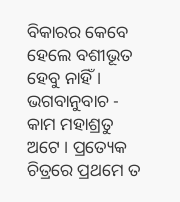ବିକାରର କେବେ ହେଲେ ବଶୀଭୂତ ହେବୁ ନାହିଁ । ଭଗବାନୁବାଚ - କାମ ମହାଶ୍ରତୁ ଅଟେ । ପ୍ରତ୍ୟେକ
ଚିତ୍ରରେ ପ୍ରଥମେ ତ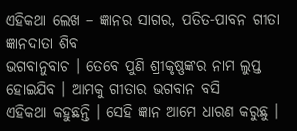ଏହିକଥା ଲେଖ – ଜ୍ଞାନର ସାଗର, ପତିତ-ପାବନ ଗୀତା ଜ୍ଞାନଦାତା ଶିବ
ଭଗବାନୁବାଚ । ତେବେ ପୁଣି ଶ୍ରୀକୃଷ୍ଣଙ୍କର ନାମ ଲୁପ୍ତ ହୋଇଯିବ । ଆମକୁ ଗୀତାର ଭଗବାନ ବସି
ଏହିକଥା କହୁଛନ୍ତି । ସେହି ଜ୍ଞାନ ଆମେ ଧାରଣ କରୁଛୁ ।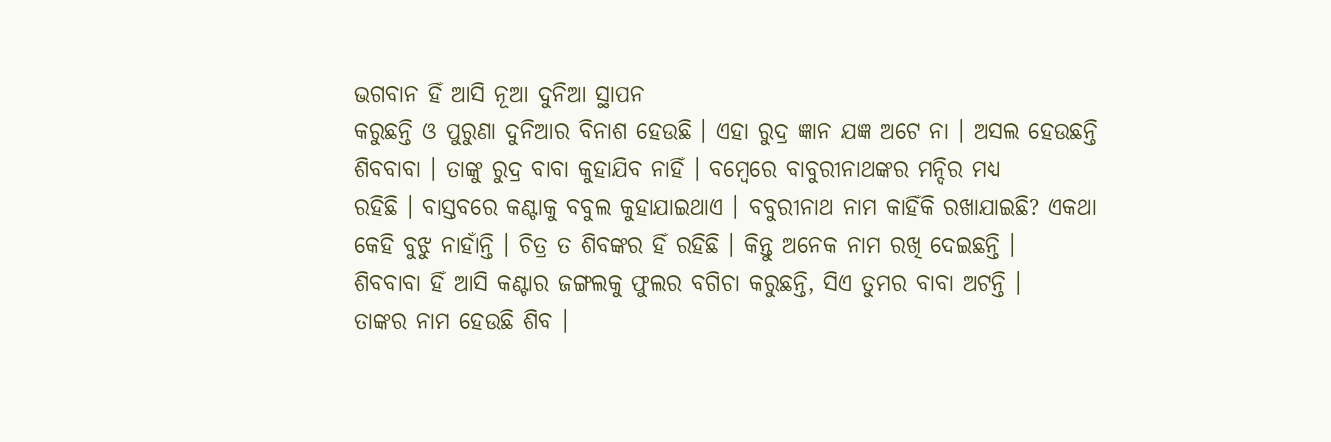ଭଗବାନ ହିଁ ଆସି ନୂଆ ଦୁନିଆ ସ୍ଥାପନ
କରୁଛନ୍ତି ଓ ପୁରୁଣା ଦୁନିଆର ବିନାଶ ହେଉଛି । ଏହା ରୁଦ୍ର ଜ୍ଞାନ ଯଜ୍ଞ ଅଟେ ନା । ଅସଲ ହେଉଛନ୍ତି
ଶିବବାବା । ତାଙ୍କୁ ରୁଦ୍ର ବାବା କୁହାଯିବ ନାହିଁ । ବମ୍ବେରେ ବାବୁରୀନାଥଙ୍କର ମନ୍ଦିର ମଧ୍ୟ
ରହିଛି । ବାସ୍ତବରେ କଣ୍ଟାକୁ ବବୁଲ କୁହାଯାଇଥାଏ । ବବୁରୀନାଥ ନାମ କାହିଁକି ରଖାଯାଇଛି? ଏକଥା
କେହି ବୁଝୁ ନାହାଁନ୍ତି । ଚିତ୍ର ତ ଶିବଙ୍କର ହିଁ ରହିଛି । କିନ୍ତୁ ଅନେକ ନାମ ରଖି ଦେଇଛନ୍ତି ।
ଶିବବାବା ହିଁ ଆସି କଣ୍ଟାର ଜଙ୍ଗଲକୁ ଫୁଲର ବଗିଚା କରୁଛନ୍ତି, ସିଏ ତୁମର ବାବା ଅଟନ୍ତି ।
ତାଙ୍କର ନାମ ହେଉଛି ଶିବ ।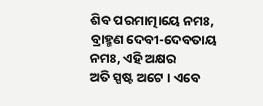ଶିବ ପରମାତ୍ମାୟେ ନମଃ, ବ୍ରାହ୍ମଣ ଦେବୀ-ଦେବତାୟ ନମଃ, ଏହି ଅକ୍ଷର
ଅତି ସ୍ପଷ୍ଟ ଅଟେ । ଏବେ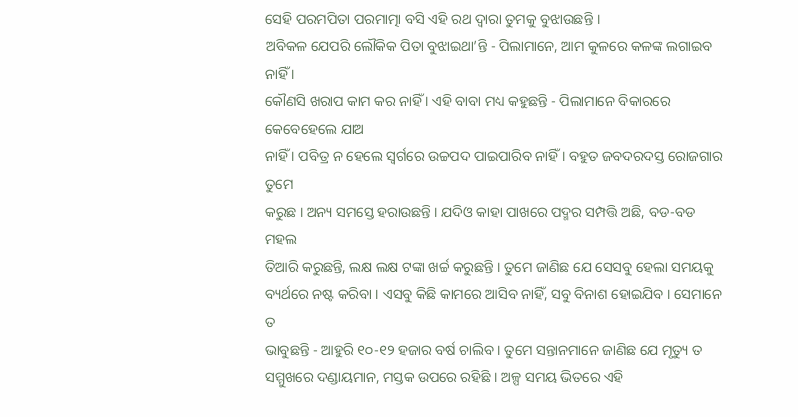ସେହି ପରମପିତା ପରମାତ୍ମା ବସି ଏହି ରଥ ଦ୍ୱାରା ତୁମକୁ ବୁଝାଉଛନ୍ତି ।
ଅବିକଳ ଯେପରି ଲୌକିକ ପିତା ବୁଝାଇଥା’ନ୍ତି - ପିଲାମାନେ, ଆମ କୁଳରେ କଳଙ୍କ ଲଗାଇବ ନାହିଁ ।
କୌଣସି ଖରାପ କାମ କର ନାହିଁ । ଏହି ବାବା ମଧ୍ୟ କହୁଛନ୍ତି - ପିଲାମାନେ ବିକାରରେ କେବେହେଲେ ଯାଅ
ନାହିଁ । ପବିତ୍ର ନ ହେଲେ ସ୍ୱର୍ଗରେ ଉଚ୍ଚପଦ ପାଇପାରିବ ନାହିଁ । ବହୁତ ଜବଦରଦସ୍ତ ରୋଜଗାର ତୁମେ
କରୁଛ । ଅନ୍ୟ ସମସ୍ତେ ହରାଉଛନ୍ତି । ଯଦିଓ କାହା ପାଖରେ ପଦ୍ମର ସମ୍ପତ୍ତି ଅଛି, ବଡ-ବଡ ମହଲ
ତିଆରି କରୁଛନ୍ତି, ଲକ୍ଷ ଲକ୍ଷ ଟଙ୍କା ଖର୍ଚ୍ଚ କରୁଛନ୍ତି । ତୁମେ ଜାଣିଛ ଯେ ସେସବୁ ହେଲା ସମୟକୁ
ବ୍ୟର୍ଥରେ ନଷ୍ଟ କରିବା । ଏସବୁ କିଛି କାମରେ ଆସିବ ନାହିଁ, ସବୁ ବିନାଶ ହୋଇଯିବ । ସେମାନେ ତ
ଭାବୁଛନ୍ତି - ଆହୁରି ୧୦-୧୨ ହଜାର ବର୍ଷ ଚାଲିବ । ତୁମେ ସନ୍ତାନମାନେ ଜାଣିଛ ଯେ ମୃତ୍ୟୁ ତ
ସମ୍ମୁଖରେ ଦଣ୍ଡାୟମାନ, ମସ୍ତକ ଉପରେ ରହିଛି । ଅଳ୍ପ ସମୟ ଭିତରେ ଏହି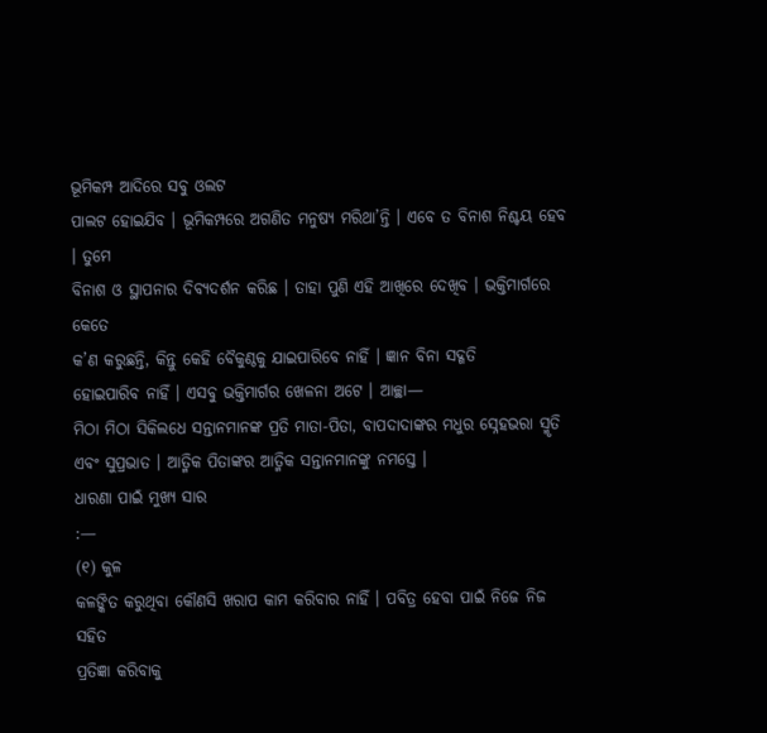ଭୂମିକମ୍ପ ଆଦିରେ ସବୁ ଓଲଟ
ପାଲଟ ହୋଇଯିବ । ଭୂମିକମ୍ପରେ ଅଗଣିତ ମନୁଷ୍ୟ ମରିଥା’ନ୍ତି । ଏବେ ତ ବିନାଶ ନିଶ୍ଚୟ ହେବ । ତୁମେ
ବିନାଶ ଓ ସ୍ଥାପନାର ଦିବ୍ୟଦର୍ଶନ କରିଛ । ତାହା ପୁଣି ଏହି ଆଖିରେ ଦେଖିବ । ଭକ୍ତିମାର୍ଗରେ କେତେ
କ’ଣ କରୁଛନ୍ତି, କିନ୍ତୁ କେହି ବୈକୁଣ୍ଠକୁ ଯାଇପାରିବେ ନାହିଁ । ଜ୍ଞାନ ବିନା ସଦ୍ଗତି
ହୋଇପାରିବ ନାହିଁ । ଏସବୁ ଭକ୍ତିମାର୍ଗର ଖେଳନା ଅଟେ । ଆଚ୍ଛା—
ମିଠା ମିଠା ସିକିଲଧେ ସନ୍ତାନମାନଙ୍କ ପ୍ରତି ମାତା-ପିତା, ବାପଦାଦାଙ୍କର ମଧୁର ସ୍ନେହଭରା ସ୍ମୃତି
ଏବଂ ସୁପ୍ରଭାତ । ଆତ୍ମିକ ପିତାଙ୍କର ଆତ୍ମିକ ସନ୍ତାନମାନଙ୍କୁ ନମସ୍ତେ ।
ଧାରଣା ପାଇଁ ମୁଖ୍ୟ ସାର
:—
(୧) କୁଳ
କଳଙ୍କିତ କରୁଥିବା କୌଣସି ଖରାପ କାମ କରିବାର ନାହିଁ । ପବିତ୍ର ହେବା ପାଇଁ ନିଜେ ନିଜ ସହିତ
ପ୍ରତିଜ୍ଞା କରିବାକୁ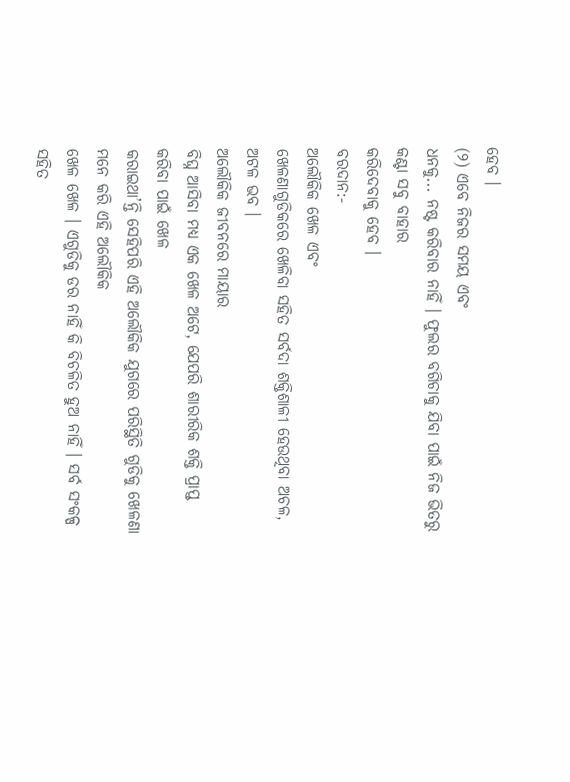ହେବ ।
(୨) ଏବେ ନିଜର ସମୟ ଏବଂ
ଧନକୁ... ନଷ୍ଟ କରିବାର ନାହିଁ । ଫୁଲର ବଗିଚାକୁ ଯିବା ପାଇଁ ନିଜ ଭିତରୁ କଣ୍ଟା ସବୁ ବାହାର
କରିଦେବାକୁ ହେବ ।
ବରଦାନ:-
ଅଲୌକିକ ଖେଳ ଏବଂ
ଖେଳଣାଗୁଡିକରେ ଖେଳିବା ସହିତ ସର୍ବଦା ଶକ୍ତିଶାଳୀ ହେଉଥିବା ଅଚଳ, ଅଟଳ ଭବ ।
ଅଲୌକିକ ଜୀବନରେ ମାୟାର
ବିଘ୍ନ ଆସିବା ମଧ୍ୟ ଏକ ଖେଳ ଅଟେ, ଯେପରି ଶାରୀରିକ ଶକ୍ତି ପ୍ରାପ୍ତ କରିବା ପାଇଁ ଖେଳ
କରାଇଥା’ନ୍ତି ସେହିପରି ଏହି ଅଲୌକିକ ଯୁଗରେ ପରିସ୍ଥିତି ଗୁଡିକୁ ଖେଳଣା ମନେ କରି ଏହି ଅଲୌକିକ
ଖେଳ ଖେଳ । ଏଗୁଡିକୁ ଡର ନାହିଁ କି ବିଚଳିତ ହୁଅ ନାହିଁ । ସର୍ବ ସଂକଳ୍ପ ସହିତ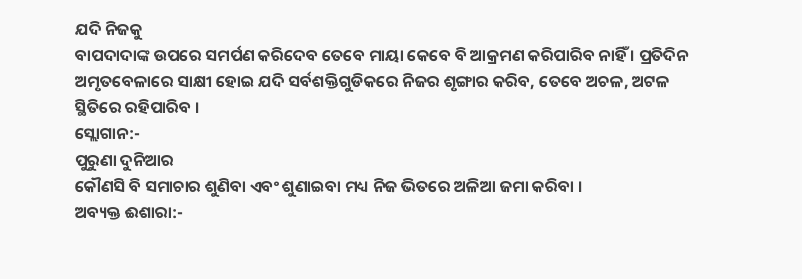ଯଦି ନିଜକୁ
ବାପଦାଦାଙ୍କ ଉପରେ ସମର୍ପଣ କରିଦେବ ତେବେ ମାୟା କେବେ ବି ଆକ୍ରମଣ କରିପାରିବ ନାହିଁ । ପ୍ରତିଦିନ
ଅମୃତବେଳାରେ ସାକ୍ଷୀ ହୋଇ ଯଦି ସର୍ବଶକ୍ତିଗୁଡିକରେ ନିଜର ଶୃଙ୍ଗାର କରିବ, ତେବେ ଅଚଳ, ଅଟଳ
ସ୍ଥିତିରେ ରହିପାରିବ ।
ସ୍ଲୋଗାନ:-
ପୁରୁଣା ଦୁନିଆର
କୌଣସି ବି ସମାଚାର ଶୁଣିବା ଏବଂ ଶୁଣାଇବା ମଧ୍ୟ ନିଜ ଭିତରେ ଅଳିଆ ଜମା କରିବା ।
ଅବ୍ୟକ୍ତ ଈଶାରା:-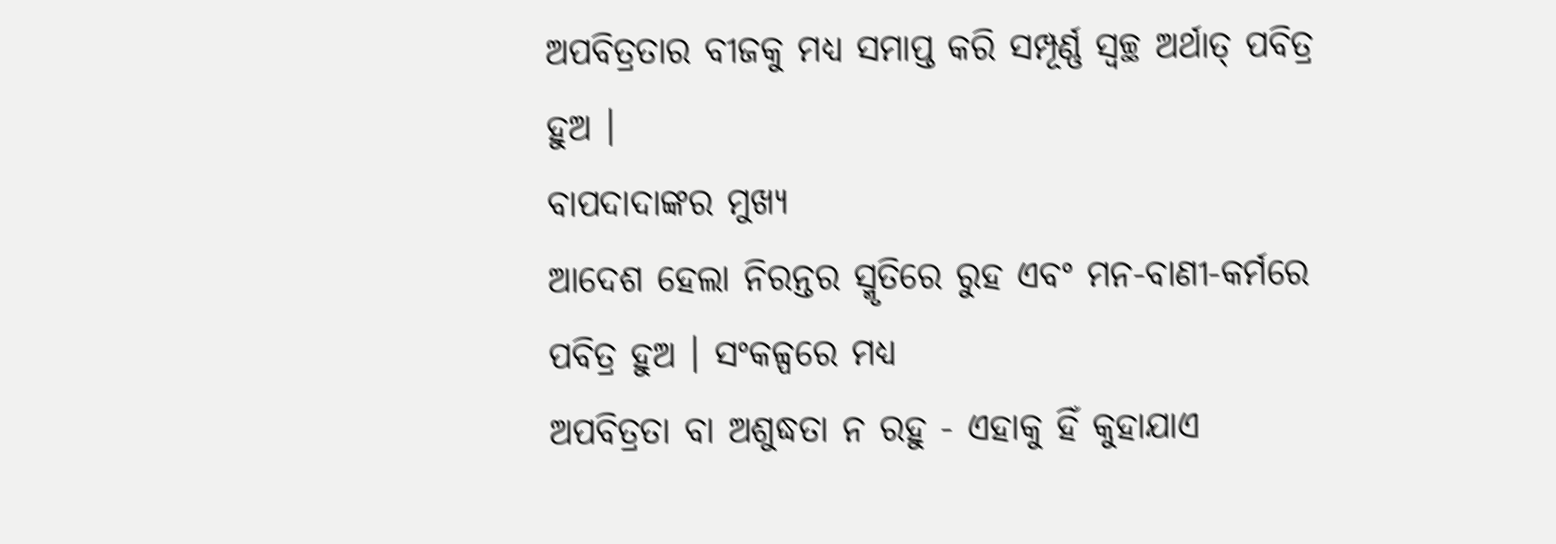ଅପବିତ୍ରତାର ବୀଜକୁ ମଧ୍ୟ ସମାପ୍ତ କରି ସମ୍ପୂର୍ଣ୍ଣ ସ୍ୱଚ୍ଛ ଅର୍ଥାତ୍ ପବିତ୍ର ହୁଅ ।
ବାପଦାଦାଙ୍କର ମୁଖ୍ୟ
ଆଦେଶ ହେଲା ନିରନ୍ତର ସ୍ମୃତିରେ ରୁହ ଏବଂ ମନ-ବାଣୀ-କର୍ମରେ ପବିତ୍ର ହୁଅ । ସଂକଳ୍ପରେ ମଧ୍ୟ
ଅପବିତ୍ରତା ବା ଅଶୁଦ୍ଧତା ନ ରହୁ - ଏହାକୁ ହିଁ କୁହାଯାଏ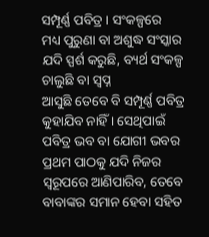ସମ୍ପୂର୍ଣ୍ଣ ପବିତ୍ର । ସଂକଳ୍ପରେ
ମଧ୍ୟ ପୁରୁଣା ବା ଅଶୁଦ୍ଧ ସଂସ୍କାର ଯଦି ସ୍ପର୍ଶ କରୁଛି, ବ୍ୟର୍ଥ ସଂକଳ୍ପ ଚାଲୁଛି ବା ସ୍ୱପ୍ନ
ଆସୁଛି ତେବେ ବି ସମ୍ପୂର୍ଣ୍ଣ ପବିତ୍ର କୁହାଯିବ ନାହିଁ । ସେଥିପାଇଁ ପବିତ୍ର ଭବ ବା ଯୋଗୀ ଭବର
ପ୍ରଥମ ପାଠକୁ ଯଦି ନିଜର ସ୍ୱରୂପରେ ଆଣିପାରିବ, ତେବେ ବାବାଙ୍କର ସମାନ ହେବା ସହିତ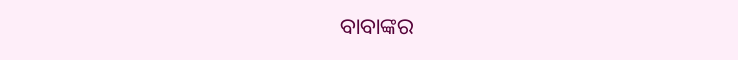ବାବାଙ୍କର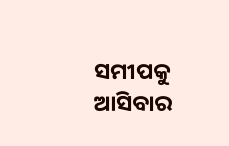ସମୀପକୁ ଆସିବାର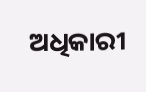ଅଧିକାରୀ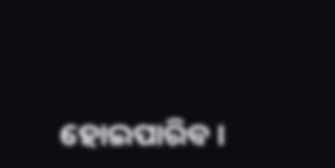ହୋଇପାରିବ ।